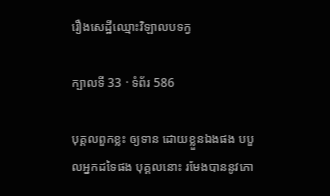រឿងសេដ្ឋីឈ្មោះវិឡាលបទក្វ

ក្បាលទី 33 · ទំព័រ 586

បុគ្គលពួកខ្លះ ឲ្យទាន ដោយខ្លួនឯងផង បបួលអ្នកដទៃផង បុគ្គលនោះ រមែងបាននូវភោ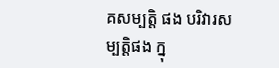គសម្បត្តិ ផង បរិវារសម្បត្តិផង ក្នុ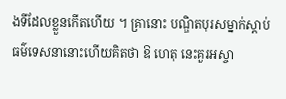ងទីដែលខ្លួនកើតហើយ ។ គ្រានោះ បណ្ឌិតបុរសម្នាក់ស្តាប់ធម៌ទេសនានោះហើយគិតថា ឱ ហេតុ នេះគួរអស្ចា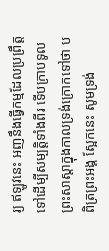រ្យ ឥឡូវនេះ អញនឹងធ្វើកម្មដែលប្រព្រឹត្តទៅដើម្បីសម្បត្តិទាំងពីរ ទើបក្រាបទូលព្រះសាស្តាក្នុងកាលទ្រង់ក្រោកទៅថា បពិត្រព្រះអង្គ ស្អែកនេះ សូមទ្រង់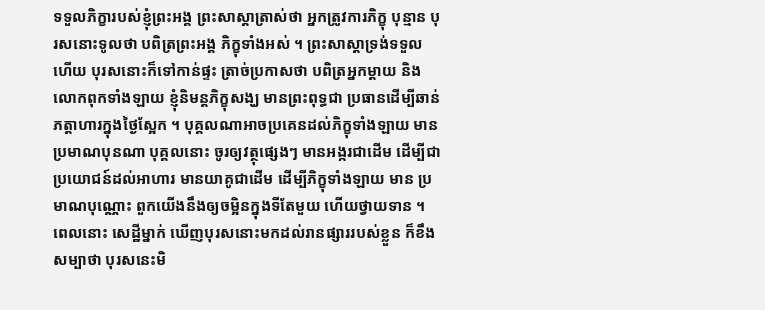ទទួលភិក្ខារបស់ខ្ញុំព្រះអង្គ ព្រះសាស្តាត្រាស់ថា អ្នកត្រូវការភិក្ខុ បុន្មាន បុរសនោះទូលថា បពិត្រព្រះអង្គ ភិក្ខុទាំងអស់ ។ ព្រះសាស្តាទ្រង់ទទួលហើយ បុរសនោះក៏ទៅកាន់ផ្ទះ ត្រាច់ប្រកាសថា បពិត្រអ្នកម្តាយ និងលោកពុកទាំងឡាយ ខ្ញុំនិមន្តភិក្ខុសង្ឃ មានព្រះពុទ្ធជា ប្រធានដើម្បីឆាន់ភត្តាហារក្នុងថ្ងៃស្អែក ។ បុគ្គលណាអាចប្រគេនដល់ភិក្ខុទាំងឡាយ មានប្រមាណបុនណា បុគ្គលនោះ ចូរឲ្យវត្ថុផ្សេងៗ មានអង្ករជាដើម ដើម្បីជាប្រយោជន៍ដល់អាហារ មានយាគូជាដើម ដើម្បីភិក្ខុទាំងឡាយ មាន ប្រមាណបុណ្ណោះ ពួកយើងនឹងឲ្យចម្អិនក្នុងទីតែមួយ ហើយថ្វាយទាន ។ ពេលនោះ សេដ្ឋីម្នាក់ ឃើញបុរសនោះមកដល់រានផ្សាររបស់ខ្លួន ក៏ខឹង សម្បាថា បុរសនេះមិ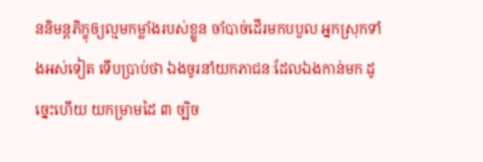ននិមន្តភិក្ខុឲ្យល្មមកម្លាំងរបស់ខ្លួន ចាំបាច់ដើរមកបបួល អ្នកស្រុកទាំងអស់ទៀត ទើបប្រាប់ថា ឯងចូរនាំយកភាជនៈដែលឯងកាន់មក ដូច្នេះហើយ យកម្រាមដៃ ៣ ច្បិច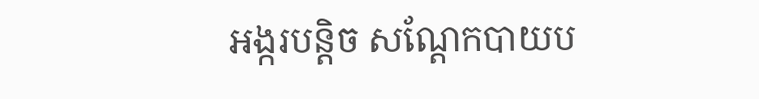អង្ករបន្តិច សណ្តែកបាយប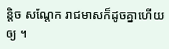ន្តិច សណ្តែក រាជមាសក៏ដូចគ្នាហើយឲ្យ ។